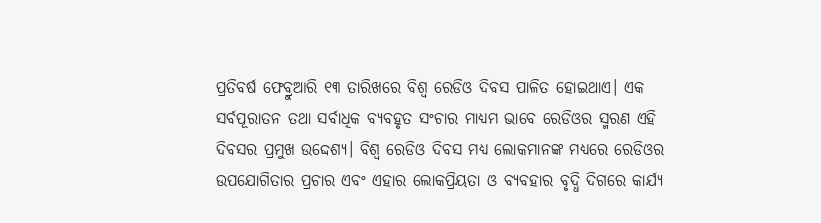ପ୍ରତିବର୍ଷ ଫେବ୍ରୁଆରି ୧୩ ତାରିଖରେ ବିଶ୍ବ ରେଡିଓ ଦିବସ ପାଳିତ ହୋଇଥାଏ। ଏକ ସର୍ବପୂରାତନ ତଥା ସର୍ବାଧିକ ବ୍ୟବହୃତ ସଂଚାର ମାଧ୍ୟମ ଭାବେ ରେଡିଓର ସ୍ମରଣ ଏହି ଦିବସର ପ୍ରମୁଖ ଉଦ୍ଦେଶ୍ୟ। ବିଶ୍ବ ରେଡିଓ ଦିବସ ମଧ୍ୟ ଲୋକମାନଙ୍କ ମଧ୍ୟରେ ରେଡିଓର ଉପଯୋଗିତାର ପ୍ରଚାର ଏବଂ ଏହାର ଲୋକପ୍ରିୟତା ଓ ବ୍ୟବହାର ବୃଦ୍ଧି ଦିଗରେ କାର୍ଯ୍ୟ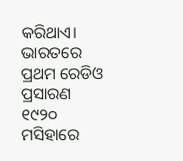କରିଥାଏ। ଭାରତରେ ପ୍ରଥମ ରେଡିଓ ପ୍ରସାରଣ ୧୯୨୦ ମସିହାରେ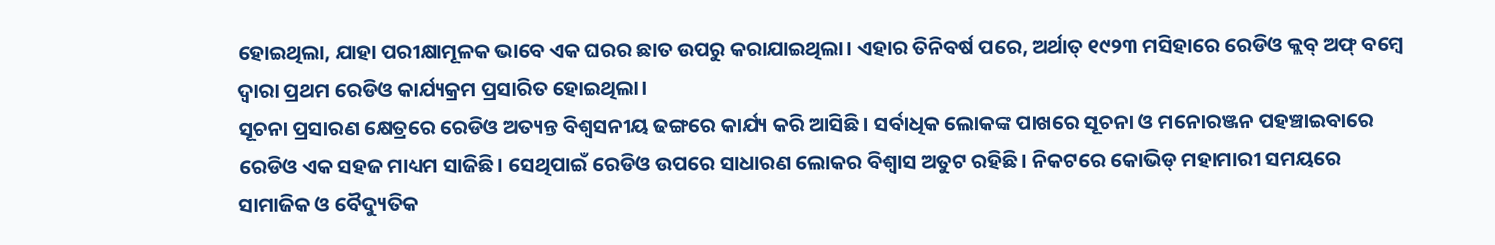ହୋଇଥିଲା, ଯାହା ପରୀକ୍ଷାମୂଳକ ଭାବେ ଏକ ଘରର ଛାତ ଉପରୁ କରାଯାଇଥିଲା। ଏହାର ତିନିବର୍ଷ ପରେ, ଅର୍ଥାତ୍ ୧୯୨୩ ମସିହାରେ ରେଡିଓ କ୍ଲବ୍ ଅଫ୍ ବମ୍ବେ ଦ୍ବାରା ପ୍ରଥମ ରେଡିଓ କାର୍ଯ୍ୟକ୍ରମ ପ୍ରସାରିତ ହୋଇଥିଲା।
ସୂଚନା ପ୍ରସାରଣ କ୍ଷେତ୍ରରେ ରେଡିଓ ଅତ୍ୟନ୍ତ ବିଶ୍ବସନୀୟ ଢଙ୍ଗରେ କାର୍ଯ୍ୟ କରି ଆସିଛି। ସର୍ବାଧିକ ଲୋକଙ୍କ ପାଖରେ ସୂଚନା ଓ ମନୋରଞ୍ଜନ ପହଞ୍ଚାଇବାରେ ରେଡିଓ ଏକ ସହଜ ମାଧ୍ୟମ ସାଜିଛି। ସେଥିପାଇଁ ରେଡିଓ ଉପରେ ସାଧାରଣ ଲୋକର ବିଶ୍ବାସ ଅତୁଟ ରହିଛି। ନିକଟରେ କୋଭିଡ୍ ମହାମାରୀ ସମୟରେ ସାମାଜିକ ଓ ବୈଦ୍ୟୁତିକ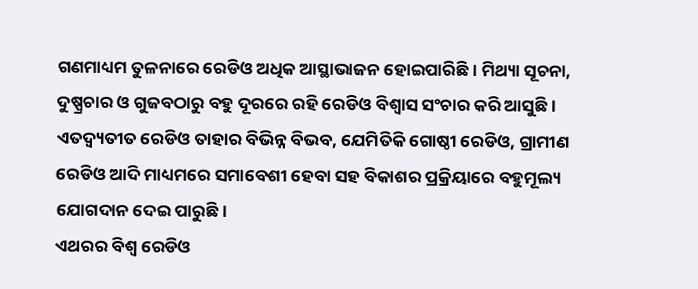ଗଣମାଧ୍ୟମ ତୁଳନାରେ ରେଡିଓ ଅଧିକ ଆସ୍ଥାଭାଜନ ହୋଇପାରିଛି। ମିଥ୍ୟା ସୂଚନା, ଦୁଷ୍ପ୍ରଚାର ଓ ଗୁଜବଠାରୁ ବହୁ ଦୂରରେ ରହି ରେଡିଓ ବିଶ୍ବାସ ସଂଚାର କରି ଆସୁଛି। ଏତଦ୍ବ୍ୟତୀତ ରେଡିଓ ତାହାର ବିଭିନ୍ନ ବିଭବ, ଯେମିତିକି ଗୋଷ୍ଠୀ ରେଡିଓ, ଗ୍ରାମୀଣ ରେଡିଓ ଆଦି ମାଧ୍ୟମରେ ସମାବେଶୀ ହେବା ସହ ବିକାଶର ପ୍ରକ୍ରିୟାରେ ବହୁମୂଲ୍ୟ ଯୋଗଦାନ ଦେଇ ପାରୁଛି।
ଏଥରର ବିଶ୍ବ ରେଡିଓ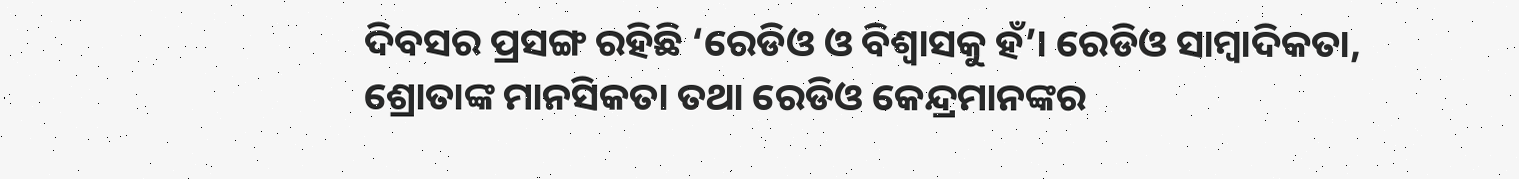ଦିବସର ପ୍ରସଙ୍ଗ ରହିଛି ‘ରେଡିଓ ଓ ବିଶ୍ବାସକୁ ହଁ’। ରେଡିଓ ସାମ୍ବାଦିକତା, ଶ୍ରୋତାଙ୍କ ମାନସିକତା ତଥା ରେଡିଓ କେନ୍ଦ୍ରମାନଙ୍କର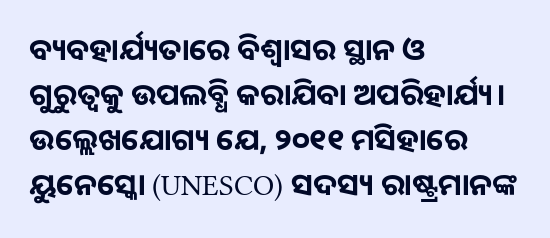ବ୍ୟବହାର୍ଯ୍ୟତାରେ ବିଶ୍ବାସର ସ୍ଥାନ ଓ ଗୁରୁତ୍ବକୁ ଉପଲବ୍ଧି କରାଯିବା ଅପରିହାର୍ଯ୍ୟ। ଉଲ୍ଲେଖଯୋଗ୍ୟ ଯେ, ୨୦୧୧ ମସିହାରେ ୟୁନେସ୍କୋ (UNESCO) ସଦସ୍ୟ ରାଷ୍ଟ୍ରମାନଙ୍କ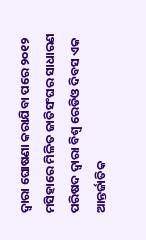ଦ୍ବାରା ଘୋଷଣା କରାଯିବା ପରେ ୨୦୧୨ ମସିହାରେ ମିଳିତ ଜାତିସଂଘର ସାଧାରଣ ପରିଷଦ ଦ୍ବାରା ବିଶ୍ବ ରେଡିଓ ଦିବସ ଏକ ଆନ୍ତର୍ଜାତିକ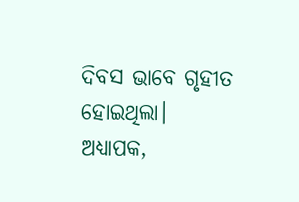ଦିବସ ଭାବେ ଗୃହୀତ ହୋଇଥିଲା।
ଅଧ୍ୟାପକ,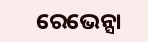ରେଭେନ୍ସା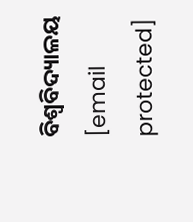ବିଶ୍ବବିଦ୍ୟାଳୟ
[email protected]